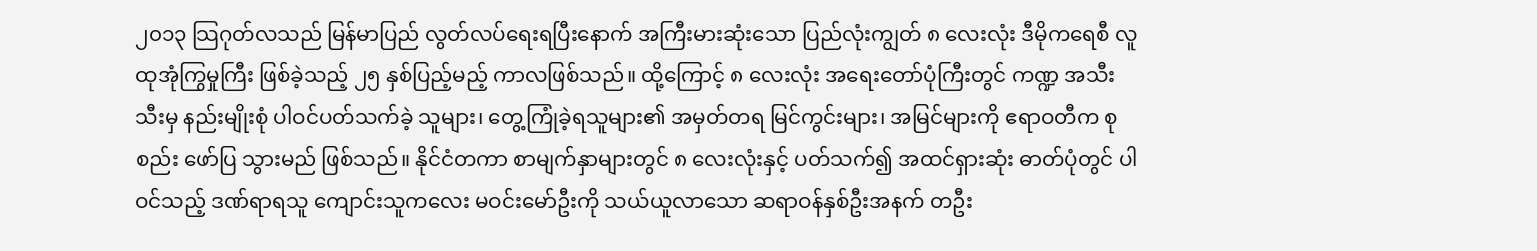၂၀၁၃ သြဂုတ်လသည် မြန်မာပြည် လွတ်လပ်ရေးရပြီးနောက် အကြီးမားဆုံးသော ပြည်လုံးကျွတ် ၈ လေးလုံး ဒီမိုကရေစီ လူထုအုံကြွမှုကြီး ဖြစ်ခဲ့သည့် ၂၅ နှစ်ပြည့်မည့် ကာလဖြစ်သည်။ ထို့ကြောင့် ၈ လေးလုံး အရေးတော်ပုံကြီးတွင် ကဏ္ဍ အသီးသီးမှ နည်းမျိုးစုံ ပါဝင်ပတ်သက်ခဲ့ သူများ၊ တွေ့ကြုံခဲ့ရသူများ၏ အမှတ်တရ မြင်ကွင်းများ၊ အမြင်များကို ဧရာဝတီက စုစည်း ဖော်ပြ သွားမည် ဖြစ်သည်။ နိုင်ငံတကာ စာမျက်နှာများတွင် ၈ လေးလုံးနှင့် ပတ်သက်၍ အထင်ရှားဆုံး ဓာတ်ပုံတွင် ပါဝင်သည့် ဒဏ်ရာရသူ ကျောင်းသူကလေး မဝင်းမော်ဦးကို သယ်ယူလာသော ဆရာဝန်နှစ်ဦးအနက် တဦး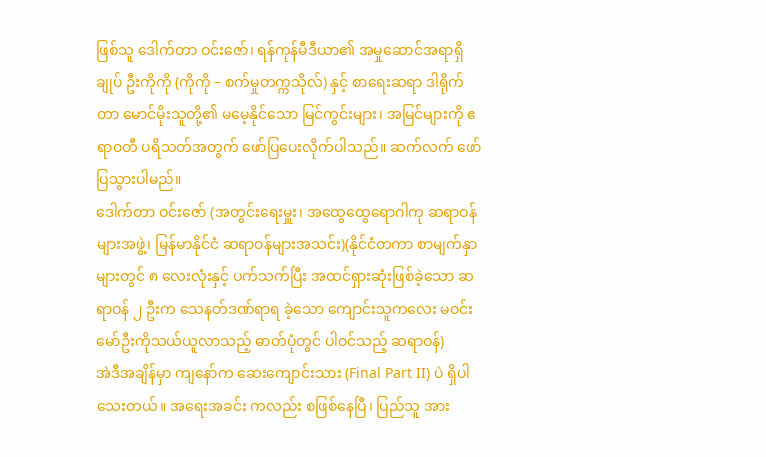ဖြစ်သူ ဒေါက်တာ ဝင်းဇော်၊ ရန်ကုန်မီဒီယာ၏ အမှုဆောင်အရာရှိချုပ် ဦးကိုကို (ကိုကို – စက်မှုတက္ကသိုလ်) နှင့် စာရေးဆရာ ဒါရိုက်တာ မောင်မိုးသူတို့၏ မမေ့နိုင်သော မြင်ကွင်းများ၊ အမြင်များကို ဧရာဝတီ ပရိသတ်အတွက် ဖော်ပြပေးလိုက်ပါသည်။ ဆက်လက် ဖော်ပြသွားပါမည်။
ဒေါက်တာ ဝင်းဇော် (အတွင်းရေးမှူး၊ အထွေထွေရောဂါကု ဆရာဝန်များအဖွဲ့၊ မြန်မာနိုင်ငံ ဆရာဝန်များအသင်း)(နိုင်ငံတကာ စာမျက်နှာများတွင် ၈ လေးလုံးနှင့် ပက်သက်ပြီး အထင်ရှားဆုံးဖြစ်ခဲ့သော ဆရာဝန် ၂ ဦးက သေနတ်ဒဏ်ရာရ ခဲ့သော ကျောင်းသူကလေး မဝင်းမော်ဦးကိုသယ်ယူလာသည့် ဓာတ်ပုံတွင် ပါဝင်သည့် ဆရာဝန်)
အဲဒီအချိန်မှာ ကျနော်က ဆေးကျောင်းသား (Final Part II) ပဲ ရှိပါသေးတယ်။ အရေးအခင်း ကလည်း စဖြစ်နေပြီ၊ ပြည်သူ အား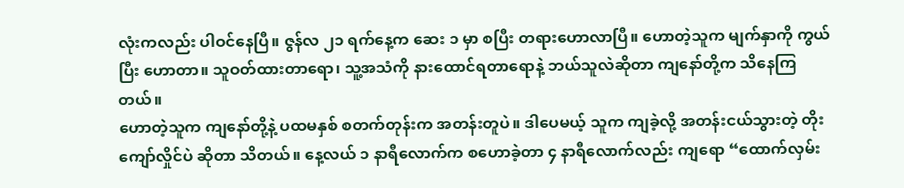လုံးကလည်း ပါဝင်နေပြီ။ ဇွန်လ ၂၁ ရက်နေ့က ဆေး ၁ မှာ စပြီး တရားဟောလာပြီ။ ဟောတဲ့သူက မျက်နှာကို ကွယ်ပြီး ဟောတာ။ သူဝတ်ထားတာရော၊ သူ့အသံကို နားထောင်ရတာရောနဲ့ ဘယ်သူလဲဆိုတာ ကျနော်တို့က သိနေကြတယ်။
ဟောတဲ့သူက ကျနော်တို့နဲ့ ပထမနှစ် စတက်တုန်းက အတန်းတူပဲ။ ဒါပေမယ့် သူက ကျခဲ့လို့ အတန်းငယ်သွားတဲ့ တိုးကျော်လှိုင်ပဲ ဆိုတာ သိတယ်။ နေ့လယ် ၁ နာရီလောက်က စဟောခဲ့တာ ၄ နာရီလောက်လည်း ကျရော “ထောက်လှမ်း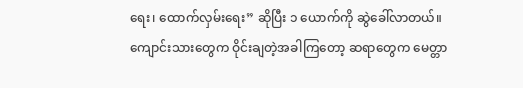ရေး၊ ထောက်လှမ်းရေး” ဆိုပြီး ၁ ယောက်ကို ဆွဲခေါ်လာတယ်။ ကျောင်းသားတွေက ဝိုင်းချတဲ့အခါကြတော့ ဆရာတွေက မေတ္တာ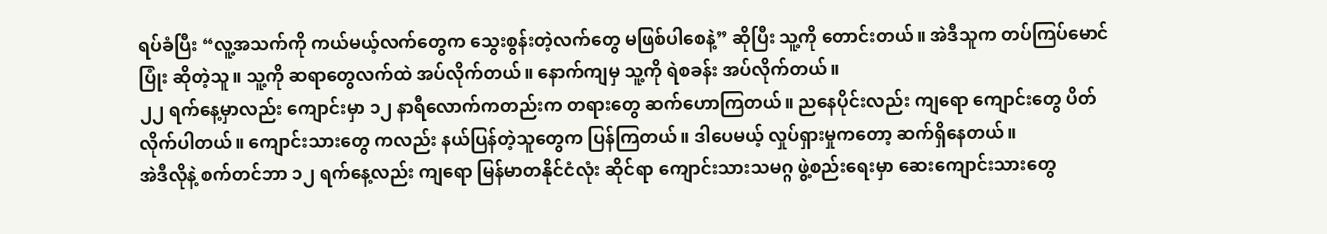ရပ်ခံပြီး “လူ့အသက်ကို ကယ်မယ့်လက်တွေက သွေးစွန်းတဲ့လက်တွေ မဖြစ်ပါစေနဲ့” ဆိုပြီး သူ့ကို တောင်းတယ်။ အဲဒီသူက တပ်ကြပ်မောင်ပြုံး ဆိုတဲ့သူ။ သူ့ကို ဆရာတွေလက်ထဲ အပ်လိုက်တယ်။ နောက်ကျမှ သူ့ကို ရဲစခန်း အပ်လိုက်တယ်။
၂၂ ရက်နေ့မှာလည်း ကျောင်းမှာ ၁၂ နာရီလောက်ကတည်းက တရားတွေ ဆက်ဟောကြတယ်။ ညနေပိုင်းလည်း ကျရော ကျောင်းတွေ ပိတ်လိုက်ပါတယ်။ ကျောင်းသားတွေ ကလည်း နယ်ပြန်တဲ့သူတွေက ပြန်ကြတယ်။ ဒါပေမယ့် လှုပ်ရှားမှုကတော့ ဆက်ရှိနေတယ်။
အဲဒီလိုနဲ့ စက်တင်ဘာ ၁၂ ရက်နေ့လည်း ကျရော မြန်မာတနိုင်ငံလုံး ဆိုင်ရာ ကျောင်းသားသမဂ္ဂ ဖွဲ့စည်းရေးမှာ ဆေးကျောင်းသားတွေ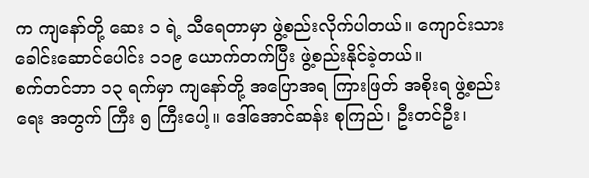က ကျနော်တို့ ဆေး ၁ ရဲ့ သီရေတာမှာ ဖွဲ့စည်းလိုက်ပါတယ်။ ကျောင်းသား ခေါင်းဆောင်ပေါင်း ၁၁၉ ယောက်တက်ပြီး ဖွဲ့စည်းနိုင်ခဲ့တယ်။
စက်တင်ဘာ ၁၃ ရက်မှာ ကျနော်တို့ အပြောအရ ကြားဖြတ် အစိုးရ ဖွဲ့စည်းရေး အတွက် ကြီး ၅ ကြီးပေါ့။ ဒေါ်အောင်ဆန်း စုကြည်၊ ဦးတင်ဦး၊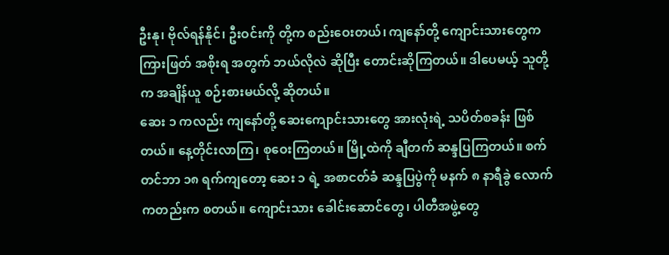ဦးနု၊ ဗိုလ်ရန်နိုင်၊ ဦးဝင်းကို တို့က စည်းဝေးတယ်၊ ကျနော်တို့ ကျောင်းသားတွေက ကြားဖြတ် အစိုးရ အတွက် ဘယ်လိုလဲ ဆိုပြီး တောင်းဆိုကြတယ်။ ဒါပေမယ့် သူတို့က အချိန်ယူ စဉ်းစားမယ်လို့ ဆိုတယ်။
ဆေး ၁ ကလည်း ကျနော်တို့ ဆေးကျောင်းသားတွေ အားလုံးရဲ့ သပိတ်စခန်း ဖြစ်တယ်။ နေ့တိုင်းလာကြ၊ စုဝေးကြတယ်။ မြို့ထဲကို ချီတက် ဆန္ဒပြကြတယ်။ စက်တင်ဘာ ၁၈ ရက်ကျတော့ ဆေး ၁ ရဲ့ အစာငတ်ခံ ဆန္ဒပြပွဲကို မနက် ၈ နာရီခွဲ လောက် ကတည်းက စတယ်။ ကျောင်းသား ခေါင်းဆောင်တွေ၊ ပါတီအဖွဲ့တွေ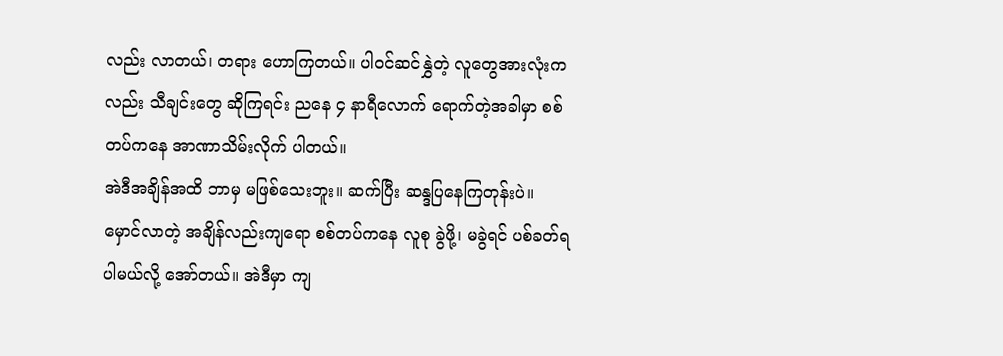လည်း လာတယ်၊ တရား ဟောကြတယ်။ ပါဝင်ဆင်နွှဲတဲ့ လူတွေအားလုံးကလည်း သီချင်းတွေ ဆိုကြရင်း ညနေ ၄ နာရီလောက် ရောက်တဲ့အခါမှာ စစ်တပ်ကနေ အာဏာသိမ်းလိုက် ပါတယ်။
အဲဒီအချိန်အထိ ဘာမှ မဖြစ်သေးဘူး။ ဆက်ပြီး ဆန္ဒပြနေကြတုန်းပဲ။ မှောင်လာတဲ့ အချိန်လည်းကျရော စစ်တပ်ကနေ လူစု ခွဲဖို့၊ မခွဲရင် ပစ်ခတ်ရပါမယ်လို့ အော်တယ်။ အဲဒီမှာ ကျ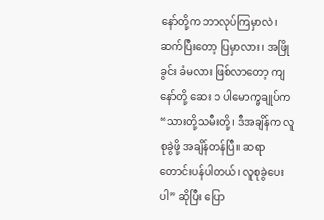နော်တို့က ဘာလုပ်ကြမှာလဲ၊ ဆက်ပြီးတော့ ပြမှာလား၊ အဖြိုခွင်း ခံမလား ဖြစ်လာတော့ ကျနော်တို့ ဆေး ၁ ပါမောက္ခချုပ်က “သားတို့သမီးတို့၊ ဒီအချိန်က လူစုခွဲဖို့ အချိန်တန်ပြီ။ ဆရာ တောင်းပန်ပါတယ်၊ လူစုခွဲပေးပါ” ဆိုပြီး ပြော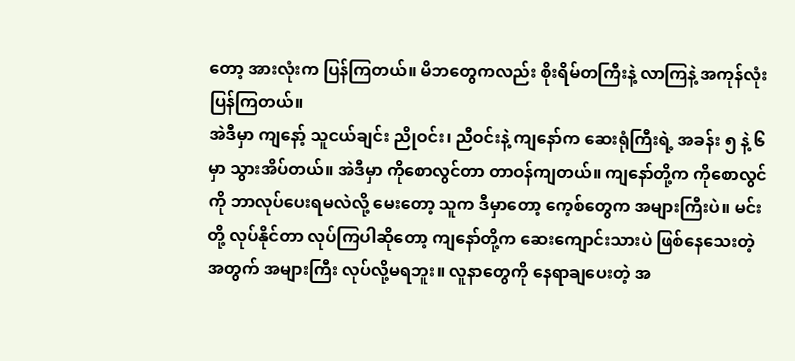တော့ အားလုံးက ပြန်ကြတယ်။ မိဘတွေကလည်း စိုးရိမ်တကြီးနဲ့ လာကြနဲ့ အကုန်လုံး ပြန်ကြတယ်။
အဲဒီမှာ ကျနော့် သူငယ်ချင်း ညိုဝင်း၊ ညီဝင်းနဲ့ ကျနော်က ဆေးရုံကြီးရဲ့ အခန်း ၅ နဲ့ ၆ မှာ သွားအိပ်တယ်။ အဲဒီမှာ ကိုစောလွင်တာ တာဝန်ကျတယ်။ ကျနော်တို့က ကိုစောလွင်ကို ဘာလုပ်ပေးရမလဲလို့ မေးတော့ သူက ဒီမှာတော့ ကေ့စ်တွေက အများကြီးပဲ။ မင်းတို့ လုပ်နိုင်တာ လုပ်ကြပါဆိုတော့ ကျနော်တို့က ဆေးကျောင်းသားပဲ ဖြစ်နေသေးတဲ့ အတွက် အများကြီး လုပ်လို့မရဘူး။ လူနာတွေကို နေရာချပေးတဲ့ အ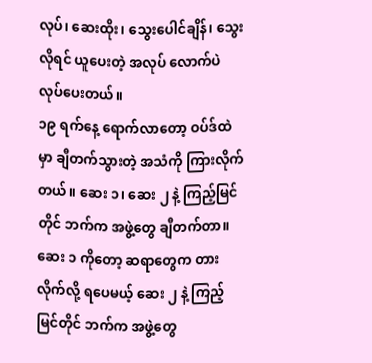လုပ်၊ ဆေးထိုး၊ သွေးပေါင်ချိန်၊ သွေးလိုရင် ယူပေးတဲ့ အလုပ် လောက်ပဲ လုပ်ပေးတယ်။
၁၉ ရက်နေ့ ရောက်လာတော့ ဝပ်ဒ်ထဲမှာ ချီတက်သွားတဲ့ အသံကို ကြားလိုက်တယ်။ ဆေး ၁၊ ဆေး ၂ နဲ့ ကြည့်မြင်တိုင် ဘက်က အဖွဲ့တွေ ချီတက်တာ။ ဆေး ၁ ကိုတော့ ဆရာတွေက တားလိုက်လို့ ရပေမယ့် ဆေး ၂ နဲ့ ကြည့်မြင်တိုင် ဘက်က အဖွဲ့တွေ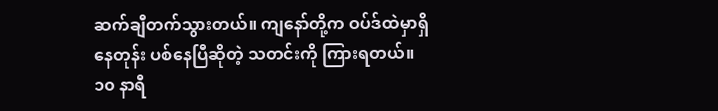ဆက်ချီတက်သွားတယ်။ ကျနော်တို့က ဝပ်ဒ်ထဲမှာရှိနေတုန်း ပစ်နေပြီဆိုတဲ့ သတင်းကို ကြားရတယ်။
၁၀ နာရီ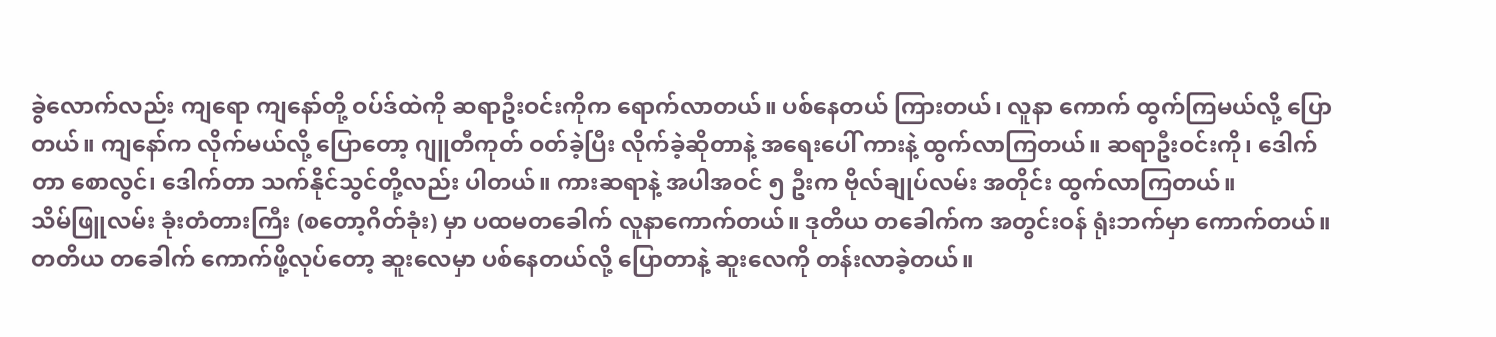ခွဲလောက်လည်း ကျရော ကျနော်တို့ ဝပ်ဒ်ထဲကို ဆရာဦးဝင်းကိုက ရောက်လာတယ်။ ပစ်နေတယ် ကြားတယ်၊ လူနာ ကောက် ထွက်ကြမယ်လို့ ပြောတယ်။ ကျနော်က လိုက်မယ်လို့ ပြောတော့ ဂျူတီကုတ် ဝတ်ခဲ့ပြီး လိုက်ခဲ့ဆိုတာနဲ့ အရေးပေါ် ကားနဲ့ ထွက်လာကြတယ်။ ဆရာဦးဝင်းကို၊ ဒေါက်တာ စောလွင်၊ ဒေါက်တာ သက်နိုင်သွင်တို့လည်း ပါတယ်။ ကားဆရာနဲ့ အပါအဝင် ၅ ဦးက ဗိုလ်ချုပ်လမ်း အတိုင်း ထွက်လာကြတယ်။
သိမ်ဖြူလမ်း ခုံးတံတားကြီး (စတော့ဂိတ်ခုံး) မှာ ပထမတခေါက် လူနာကောက်တယ်။ ဒုတိယ တခေါက်က အတွင်းဝန် ရုံးဘက်မှာ ကောက်တယ်။ တတိယ တခေါက် ကောက်ဖို့လုပ်တော့ ဆူးလေမှာ ပစ်နေတယ်လို့ ပြောတာနဲ့ ဆူးလေကို တန်းလာခဲ့တယ်။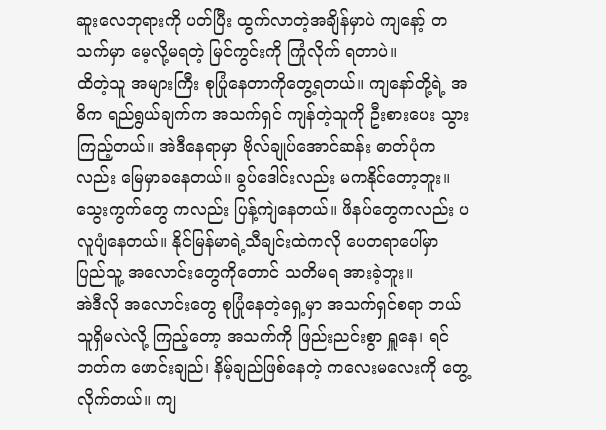ဆူးလေဘုရားကို ပတ်ပြီး ထွက်လာတဲ့အချိန်မှာပဲ ကျနော့် တသက်မှာ မေ့လို့မရတဲ့ မြင်ကွင်းကို ကြုံလိုက် ရတာပဲ။
ထိတဲ့သူ အများကြီး စုပြုံနေတာကိုတွေ့ရတယ်။ ကျနော်တို့ရဲ့ အဓိက ရည်ရွယ်ချက်က အသက်ရှင် ကျန်တဲ့သူကို ဦးစားပေး သွားကြည့်တယ်။ အဲဒီနေရာမှာ ဗိုလ်ချုပ်အောင်ဆန်း ဓာတ်ပုံကလည်း မြေမှာခနေတယ်။ ခွပ်ဒေါင်းလည်း မကနိုင်တော့ဘူး။ သွေးကွက်တွေ ကလည်း ပြန့်ကျဲနေတယ်။ ဖိနပ်တွေကလည်း ပလူပျံနေတယ်။ နိုင်မြန်မာရဲ့သီချင်းထဲကလို ပေတရာပေါ်မှာ ပြည်သူ့ အလောင်းတွေကိုတောင် သတိမရ အားခဲ့ဘူး။
အဲဒီလို အလောင်းတွေ စုပြုံနေတဲ့ရှေ့မှာ အသက်ရှင်စရာ ဘယ်သူရှိမလဲလို့ ကြည့်တော့ အသက်ကို ဖြည်းညင်းစွာ ရှူနေ၊ ရင်ဘတ်က ဖောင်းချည်၊ နိမ့်ချည်ဖြစ်နေတဲ့ ကလေးမလေးကို တွေ့လိုက်တယ်။ ကျ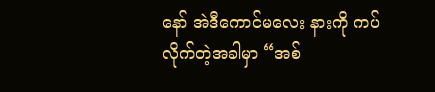နော် အဲဒီကောင်မလေး နားကို ကပ်လိုက်တဲ့အခါမှာ “အစ်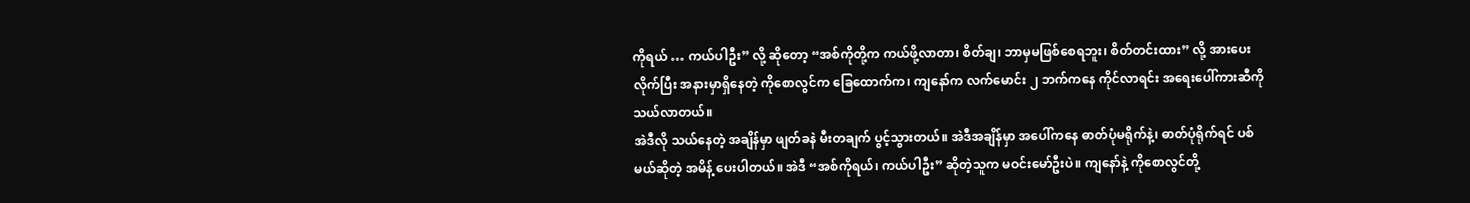ကိုရယ် … ကယ်ပါဦး” လို့ ဆိုတော့ “အစ်ကိုတို့က ကယ်ဖို့လာတာ၊ စိတ်ချ၊ ဘာမှမဖြစ်စေရဘူး၊ စိတ်တင်းထား” လို့ အားပေးလိုက်ပြီး အနားမှာရှိနေတဲ့ ကိုစောလွင်က ခြေထောက်က၊ ကျနော်က လက်မောင်း ၂ ဘက်ကနေ ကိုင်လာရင်း အရေးပေါ်ကားဆီကို သယ်လာတယ်။
အဲဒီလို သယ်နေတဲ့ အချိန်မှာ ဖျတ်ခနဲ မီးတချက် ပွင့်သွားတယ်။ အဲဒီအချိန်မှာ အပေါ်ကနေ ဓာတ်ပုံမရိုက်နဲ့၊ ဓာတ်ပုံရိုက်ရင် ပစ်မယ်ဆိုတဲ့ အမိန့် ပေးပါတယ်။ အဲဒီ “အစ်ကိုရယ်၊ ကယ်ပါဦး” ဆိုတဲ့သူက မဝင်းမော်ဦးပဲ။ ကျနော်နဲ့ ကိုစောလွင်တို့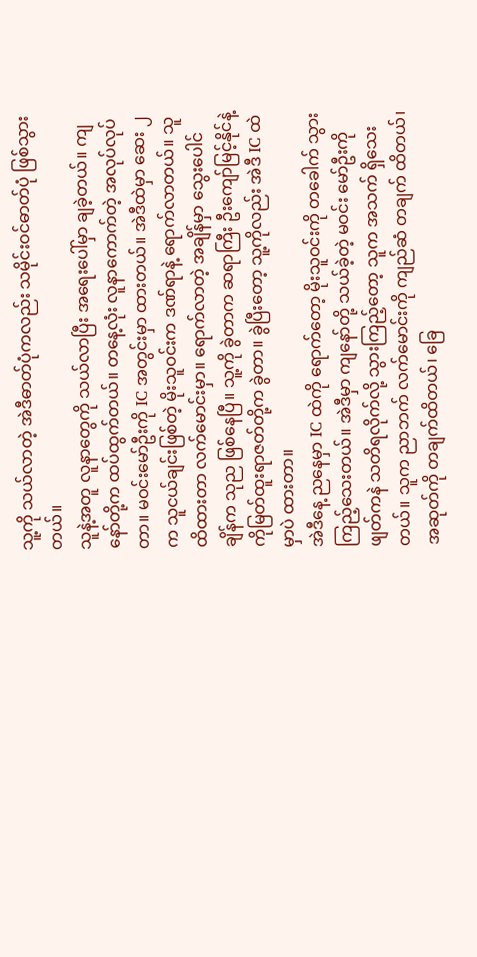သူ့ကို သယ်လာတဲ့ အဲဒီဓာတ်ပုံကလည်း သမိုင်းဝင်ဓာတ်ပုံ ဖြစ်သွားတယ်။
သူနဲ့အတူ လူနာတွေကို သယ်လာပြီး အရေးပေါ်မှာ ချခဲ့တယ်။ ကျနော်တို့က ထပ်ထွက်တယ်။ တနေ့လုံး လူနာကောက်တဲ့ အလုပ်လုပ်တာ။ မဝင်းမော်ဦးကို IC အတွင်းမှာ ထားတယ်။ အဲဒီထဲမှာ ဆေး ၂ က သူငယ်ချင်းဖြစ်တဲ့ မိုးသူဝင်းက ဒဏ်ရာနဲ့ ရောက်လာတယ်။ သူထိထားတာ လက်မောင်းမှာ။ ရောက်လာတဲ့ အချိန်မှာ သွေးပေါင်ချိန်က သုည ဖြစ်နေပြီ။ သူ့ကို ခွဲတာက ဆရာကြီး ဦးကျော်မြင့်နိုင်နဲ့ ကိုမြတ်ထူးရာဇတ်တို့က ခွဲတာ။ ခွဲပြီးတော့ သူ့ကိုလည်း အဲဒီ IC ထဲမှာပဲ ထားတာ။
အဲဒီနေ့ ညနေမှာ IC ထဲကို ရောက်တော့ မိုးသူဝင်းကို တခေါက် သွားကြည့်သေးတယ်။ အဲဒီမှာ ကျနော်တို့ သယ်ခဲ့တဲ့ မဝင်း မော်ဦးကို ဖျတ်ကနဲ သတိရလိုက်လို့ သွားကြည့်တော့ သူက အသက် ရှိသေးတယ်။ သူက ညာဘက် လက်မောင်းကို ကျည်ဆံ တချက် ထိတယ်၊ အဆုတ်ကို တချက်ထိတယ်၊ ခြေ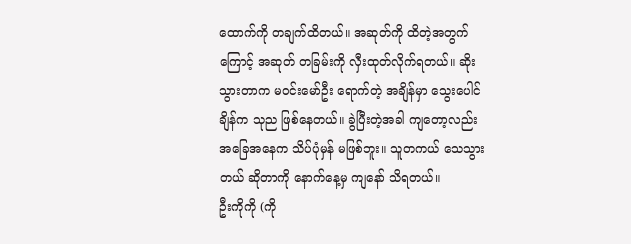ထောက်ကို တချက်ထိတယ်။ အဆုတ်ကို ထိတဲ့အတွက်ကြောင့် အဆုတ် တခြမ်းကို လှီးထုတ်လိုက်ရတယ်။ ဆိုးသွားတာက မဝင်းမော်ဦး ရောက်တဲ့ အချိန်မှာ သွေးပေါင်ချိန်က သုည ဖြစ်နေတယ်။ ခွဲပြီးတဲ့အခါ ကျတော့လည်း အခြေအနေက သိပ်ပုံမှန် မဖြစ်ဘူး။ သူတကယ် သေသွားတယ် ဆိုတာကို နောက်နေ့မှ ကျနော် သိရတယ်။
ဦးကိုကို (ကို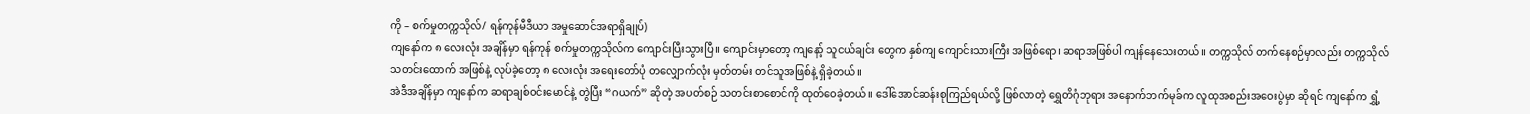ကို – စက်မှုတက္ကသိုလ်/ ရန်ကုန်မီဒီယာ အမှုဆောင်အရာရှိချုပ်)
ကျနော်က ၈ လေးလုံး အချိန်မှာ ရန်ကုန် စက်မှုတက္ကသိုလ်က ကျောင်းပြီးသွားပြီ။ ကျောင်းမှာတော့ ကျနော့် သူငယ်ချင်း တွေက နှစ်ကျ ကျောင်းသားကြီး အဖြစ်ရော၊ ဆရာအဖြစ်ပါ ကျန်နေသေးတယ်။ တက္ကသိုလ် တက်နေစဉ်မှာလည်း တက္ကသိုလ် သတင်းထောက် အဖြစ်နဲ့ လုပ်ခဲ့တော့ ၈ လေးလုံး အရေးတော်ပုံ တလျှောက်လုံး မှတ်တမ်း တင်သူအဖြစ်နဲ့ ရှိခဲ့တယ်။
အဲဒီအချိန်မှာ ကျနော်က ဆရာချစ်ဝင်းမောင်နဲ့ တွဲပြီး “ဂယက်” ဆိုတဲ့ အပတ်စဉ် သတင်းစာစောင်ကို ထုတ်ဝေခဲ့တယ်။ ဒေါ်အောင်ဆန်းစုကြည်ရယ်လို့ ဖြစ်လာတဲ့ ရွှေတိဂုံဘုရား အနောက်ဘက်မုခ်က လူထုအစည်းအဝေးပွဲမှာ ဆိုရင် ကျနော်က ရွှံ့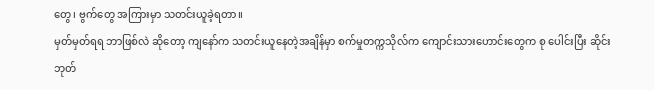တွေ၊ ဗွက်တွေ အကြားမှာ သတင်းယူခဲ့ရတာ။
မှတ်မှတ်ရရ ဘာဖြစ်လဲ ဆိုတော့ ကျနော်က သတင်းယူနေတဲ့အချိန်မှာ စက်မှုတက္ကသိုလ်က ကျောင်းသားဟောင်းတွေက စု ပေါင်းပြီး ဆိုင်းဘုတ်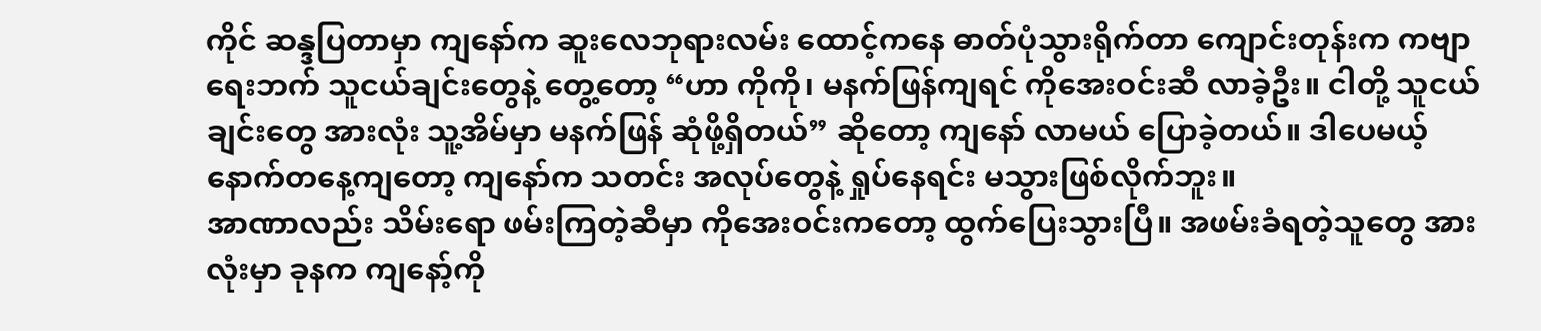ကိုင် ဆန္ဒပြတာမှာ ကျနော်က ဆူးလေဘုရားလမ်း ထောင့်ကနေ ဓာတ်ပုံသွားရိုက်တာ ကျောင်းတုန်းက ကဗျာရေးဘက် သူငယ်ချင်းတွေနဲ့ တွေ့တော့ “ဟာ ကိုကို၊ မနက်ဖြန်ကျရင် ကိုအေးဝင်းဆီ လာခဲ့ဦး။ ငါတို့ သူငယ်ချင်းတွေ အားလုံး သူ့အိမ်မှာ မနက်ဖြန် ဆုံဖို့ရှိတယ်” ဆိုတော့ ကျနော် လာမယ် ပြောခဲ့တယ်။ ဒါပေမယ့် နောက်တနေ့ကျတော့ ကျနော်က သတင်း အလုပ်တွေနဲ့ ရှုပ်နေရင်း မသွားဖြစ်လိုက်ဘူး။
အာဏာလည်း သိမ်းရော ဖမ်းကြတဲ့ဆီမှာ ကိုအေးဝင်းကတော့ ထွက်ပြေးသွားပြီ။ အဖမ်းခံရတဲ့သူတွေ အားလုံးမှာ ခုနက ကျနော့်ကို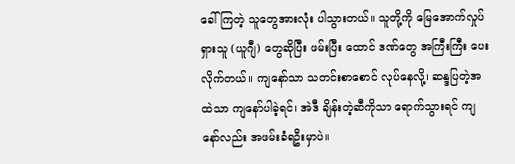ခေါ်ကြတဲ့ သူတွေအားလုံး ပါသွားတယ်။ သူတို့ကို မြေအောက်လှုပ်ရှားသူ (ယူဂျီ) တွေဆိုပြီး ဖမ်းပြီး ထောင် ဒဏ်တွေ အကြီးကြီး ပေးလိုက်တယ်။ ကျနော်သာ သတင်းစာစောင် လုပ်နေလို့၊ ဆန္ဒပြတဲ့အထဲသာ ကျနော်ပါခဲ့ရင်၊ အဲဒီ ချိန်းတဲ့ဆီကိုသာ ရောက်သွားရင် ကျနော်လည်း အဖမ်းခံရဦးမှာပဲ။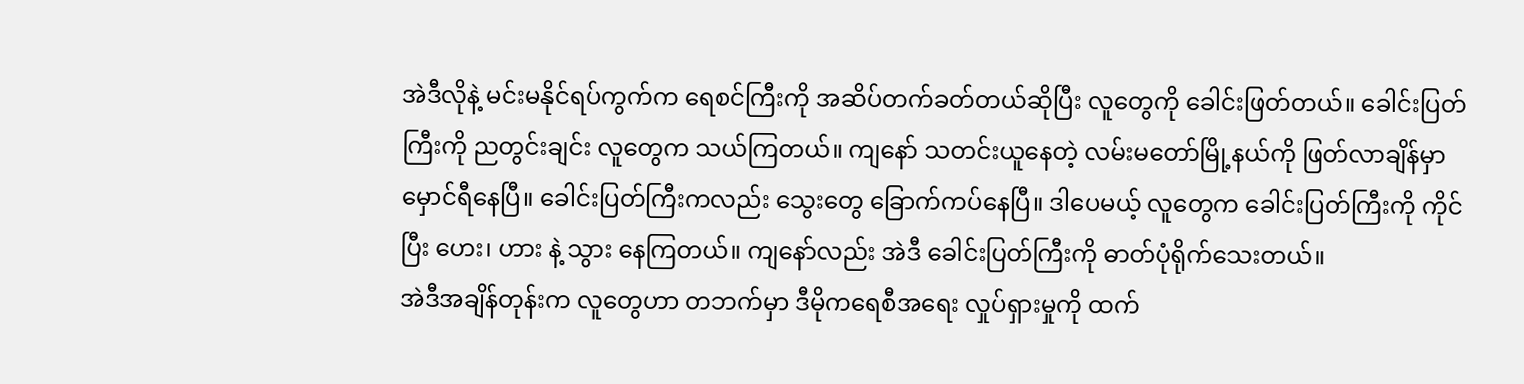အဲဒီလိုနဲ့ မင်းမနိုင်ရပ်ကွက်က ရေစင်ကြီးကို အဆိပ်တက်ခတ်တယ်ဆိုပြီး လူတွေကို ခေါင်းဖြတ်တယ်။ ခေါင်းပြတ်ကြီးကို ညတွင်းချင်း လူတွေက သယ်ကြတယ်။ ကျနော် သတင်းယူနေတဲ့ လမ်းမတော်မြို့နယ်ကို ဖြတ်လာချိန်မှာ မှောင်ရီနေပြီ။ ခေါင်းပြတ်ကြီးကလည်း သွေးတွေ ခြောက်ကပ်နေပြီ။ ဒါပေမယ့် လူတွေက ခေါင်းပြတ်ကြီးကို ကိုင်ပြီး ဟေး၊ ဟား နဲ့ သွား နေကြတယ်။ ကျနော်လည်း အဲဒီ ခေါင်းပြတ်ကြီးကို ဓာတ်ပုံရိုက်သေးတယ်။
အဲဒီအချိန်တုန်းက လူတွေဟာ တဘက်မှာ ဒီမိုကရေစီအရေး လှုပ်ရှားမှုကို ထက်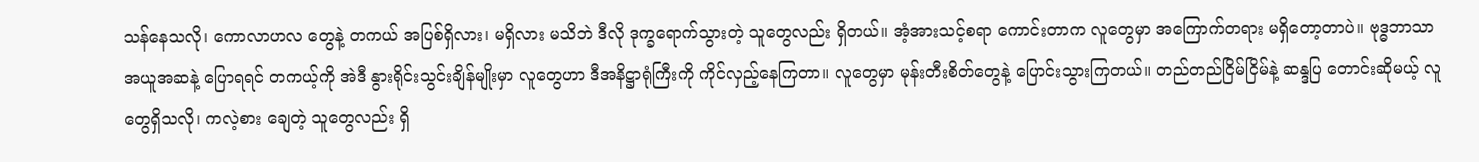သန်နေသလို၊ ကောလာဟလ တွေနဲ့ တကယ် အပြစ်ရှိလား၊ မရှိလား မသိဘဲ ဒီလို ဒုက္ခရောက်သွားတဲ့ သူတွေလည်း ရှိတယ်။ အံ့အားသင့်စရာ ကောင်းတာက လူတွေမှာ အကြောက်တရား မရှိတော့တာပဲ။ ဗုဒ္ဓဘာသာ အယူအဆနဲ့ ပြောရရင် တကယ့်ကို အဲဒီ နွားရိုင်းသွင်းချိန်မျိုးမှာ လူတွေဟာ ဒီအနိဋ္ဌာရုံကြီးကို ကိုင်လှည့်နေကြတာ။ လူတွေမှာ မုန်းတီးစိတ်တွေနဲ့ ပြောင်းသွားကြတယ်။ တည်တည်ငြိမ်ငြိမ်နဲ့ ဆန္ဒပြ တောင်းဆိုမယ့် လူတွေရှိသလို၊ ကလဲ့စား ချေတဲ့ သူတွေလည်း ရှိ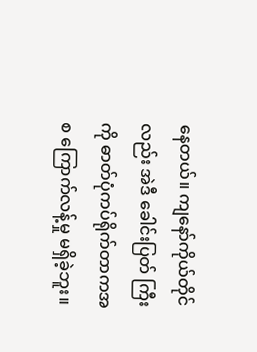နေတယ်။ ကျနော်ကိုယ်တိုင်လည်း အဲဒီ ခေါင်းပြတ် ကြီးကို ဓာတ်ပုံကပ်ရိုက်တာကအစ ကြောက်လန့်မှု မရှိခဲ့ဘူး။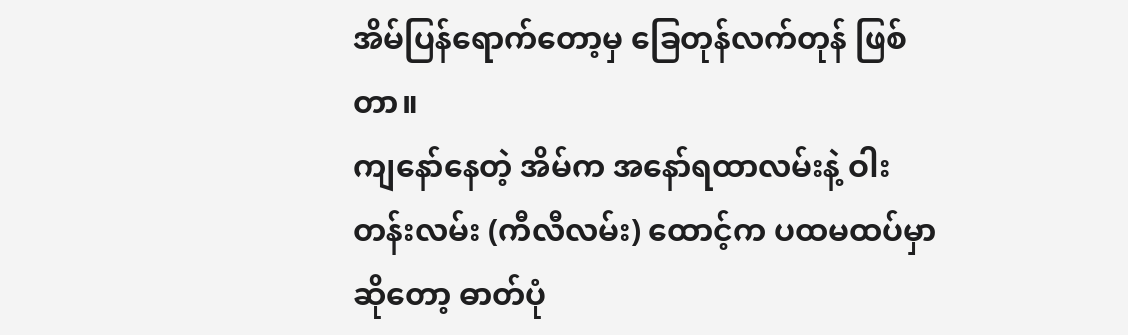အိမ်ပြန်ရောက်တော့မှ ခြေတုန်လက်တုန် ဖြစ်တာ။
ကျနော်နေတဲ့ အိမ်က အနော်ရထာလမ်းနဲ့ ဝါးတန်းလမ်း (ကီလီလမ်း) ထောင့်က ပထမထပ်မှာ ဆိုတော့ ဓာတ်ပုံ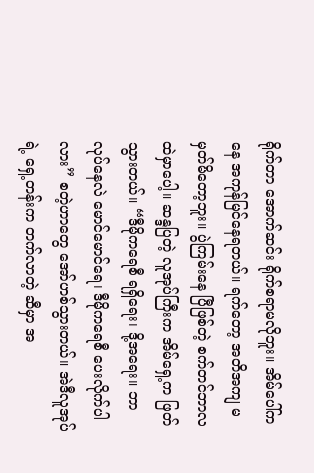ရိုက်တာ အောက်ဆင်း ရိုက်စရာမလိုဘူး။ အိမ်ပေါ်ကနေ အကုန်မြင်နေရတယ်။ ရက်တော့ အတိအကျ မမှတ်မိတော့ဘူး။ ပွဲကြမ်းနေ ပြီဖြစ်တဲ့ စက်တင်ဘာလထဲမှာပေါ့။ ဆန္ဒပြတဲ့ လူအုပ်ကြီးက အိမ်ရှေ့က ဖြတ်သွားတယ်။ “ဒီမိုကရေစီ ရရှိရေး၊ ဒို့အရေး။ ဘာလုပ်နေလဲ မောင်မောင်ရေ၊ ဒီမိုကရေစီ ပေးလိုက်ပါလား” စတဲ့ဟာတွေ အော်ဟစ်သွားတယ်။ အဲဒီလူအုပ်ရဲ့ ရှေ့တန်းက တက်လာတဲ့ ဆီမှာ အ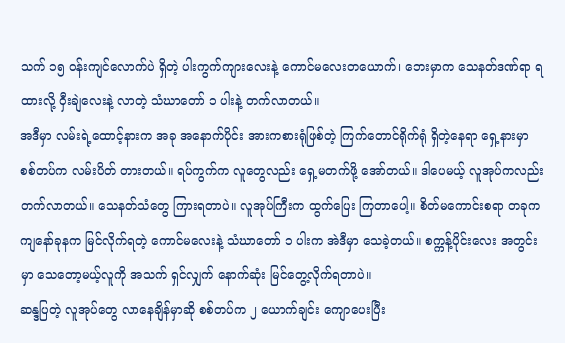သက် ၁၅ ဝန်းကျင်လောက်ပဲ ရှိတဲ့ ပါးကွက်ကျားလေးနဲ့ ကောင်မလေးတယောက်၊ ဘေးမှာက သေနတ်ဒဏ်ရာ ရထားလို့ ဝှီးချဲလေးနဲ့ လာတဲ့ သံဃာတော် ၁ ပါးနဲ့ တက်လာတယ်။
အဒီမှာ လမ်းရဲ့ထောင့်နားက အခု အနောက်ပိုင်း အားကစားရုံဖြစ်တဲ့ ကြက်တောင်ရိုက်ရုံ ရှိတဲ့နေရာ ရှေ့နားမှာ စစ်တပ်က လမ်းပိတ် တားတယ်။ ရပ်ကွက်က လူတွေလည်း ရှေ့မတက်ဖို့ အော်တယ်။ ဒါပေမယ့် လူအုပ်ကလည်း တက်လာတယ်။ သေနတ်သံတွေ ကြားရတာပဲ။ လူအုပ်ကြီးက ထွက်ပြေး ကြတာပေါ့။ စိတ်မကောင်းစရာ တခုက ကျနော်ခုနက မြင်လိုက်ရတဲ့ ကောင်မလေးနဲ့ သံဃာတော် ၁ ပါးက အဲဒီမှာ သေခဲ့တယ်။ စက္ကန့်ပိုင်းလေး အတွင်းမှာ သေတော့မယ့်လူကို အသက် ရှင်လျှက် နောက်ဆုံး မြင်တွေ့လိုက်ရတာပဲ။
ဆန္ဒပြတဲ့ လူအုပ်တွေ လာနေချိန်မှာဆို စစ်တပ်က ၂ ယောက်ချင်း ကျောပေးပြီး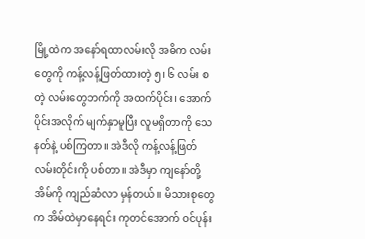မြို့ထဲက အနော်ရထာလမ်းလို အဓိက လမ်းတွေကို ကန့်လန့်ဖြတ်ထားတဲ့ ၅၊ ၆ လမ်း စတဲ့ လမ်းတွေဘက်ကို အထက်ပိုင်း၊ အောက်ပိုင်းအလိုက် မျက်နှာမူပြီး လူမရှိတာကို သေနတ်နဲ့ ပစ်ကြတာ။ အဲဒီလို ကန့်လန့်ဖြတ် လမ်းတိုင်းကို ပစ်တာ။ အဲဒီမှာ ကျနော်တို့အိမ်ကို ကျည်ဆံလာ မှန်တယ်။ မိသားစုတွေက အိမ်ထဲမှာနေရင်း ကုတင်အောက် ဝင်ပုန်း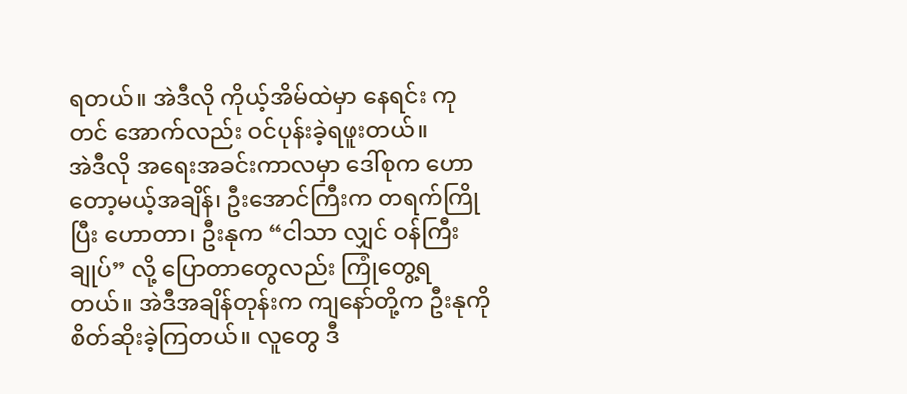ရတယ်။ အဲဒီလို ကိုယ့်အိမ်ထဲမှာ နေရင်း ကုတင် အောက်လည်း ဝင်ပုန်းခဲ့ရဖူးတယ်။
အဲဒီလို အရေးအခင်းကာလမှာ ဒေါ်စုက ဟောတော့မယ့်အချိန်၊ ဦးအောင်ကြီးက တရက်ကြိုပြီး ဟောတာ၊ ဦးနုက “ငါသာ လျှင် ဝန်ကြီးချုပ်” လို့ ပြောတာတွေလည်း ကြုံတွေ့ရတယ်။ အဲဒီအချိန်တုန်းက ကျနော်တို့က ဦးနုကို စိတ်ဆိုးခဲ့ကြတယ်။ လူတွေ ဒီ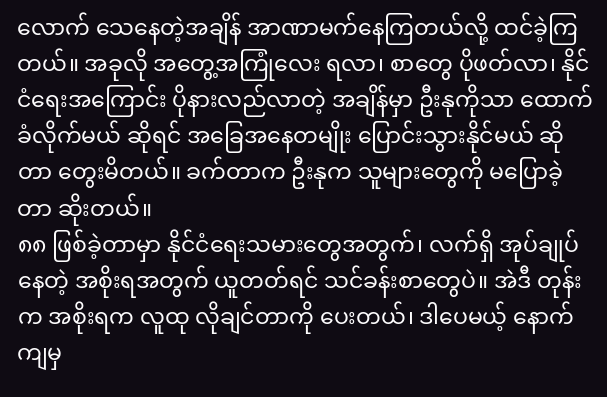လောက် သေနေတဲ့အချိန် အာဏာမက်နေကြတယ်လို့ ထင်ခဲ့ကြတယ်။ အခုလို အတွေ့အကြုံလေး ရလာ၊ စာတွေ ပိုဖတ်လာ၊ နိုင်ငံရေးအကြောင်း ပိုနားလည်လာတဲ့ အချိန်မှာ ဦးနုကိုသာ ထောက်ခံလိုက်မယ် ဆိုရင် အခြေအနေတမျိုး ပြောင်းသွားနိုင်မယ် ဆိုတာ တွေးမိတယ်။ ခက်တာက ဦးနုက သူများတွေကို မပြောခဲ့တာ ဆိုးတယ်။
၈၈ ဖြစ်ခဲ့တာမှာ နိုင်ငံရေးသမားတွေအတွက်၊ လက်ရှိ အုပ်ချုပ်နေတဲ့ အစိုးရအတွက် ယူတတ်ရင် သင်ခန်းစာတွေပဲ။ အဲဒီ တုန်းက အစိုးရက လူထု လိုချင်တာကို ပေးတယ်၊ ဒါပေမယ့် နောက်ကျမှ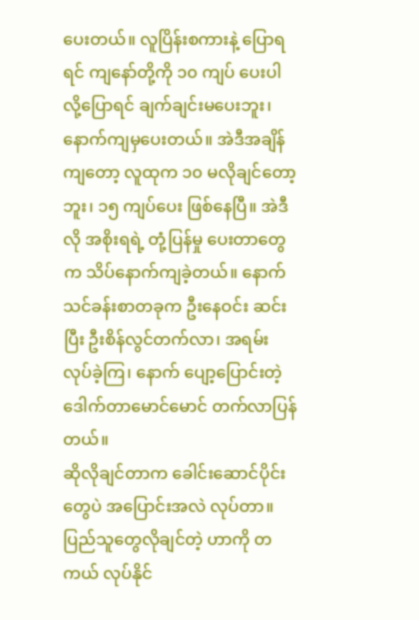ပေးတယ်။ လူပြိန်းစကားနဲ့ ပြောရရင် ကျနော်တို့ကို ၁၀ ကျပ် ပေးပါလို့ပြောရင် ချက်ချင်းမပေးဘူး၊ နောက်ကျမှပေးတယ်။ အဲဒီအချိန်ကျတော့ လူထုက ၁၀ မလိုချင်တော့ဘူး၊ ၁၅ ကျပ်ပေး ဖြစ်နေပြီ။ အဲဒီလို အစိုးရရဲ့ တုံ့ပြန်မှု ပေးတာတွေက သိပ်နောက်ကျခဲ့တယ်။ နောက် သင်ခန်းစာတခုက ဦးနေဝင်း ဆင်းပြီး ဦးစိန်လွင်တက်လာ၊ အရမ်းလုပ်ခဲ့ကြ၊ နောက် ပျော့ပြောင်းတဲ့ ဒေါက်တာမောင်မောင် တက်လာပြန်တယ်။
ဆိုလိုချင်တာက ခေါင်းဆောင်ပိုင်းတွေပဲ အပြောင်းအလဲ လုပ်တာ။ ပြည်သူတွေလိုချင်တဲ့ ဟာကို တကယ် လုပ်နိုင်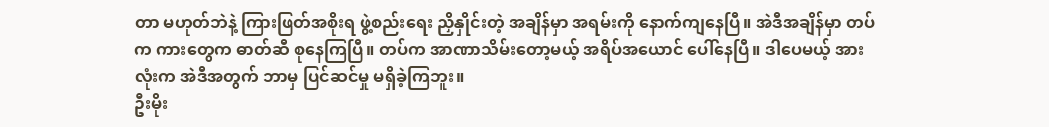တာ မဟုတ်ဘဲနဲ့ ကြားဖြတ်အစိုးရ ဖွဲ့စည်းရေး ညှိနှိုင်းတဲ့ အချိန်မှာ အရမ်းကို နောက်ကျနေပြီ။ အဲဒီအချိန်မှာ တပ်က ကားတွေက ဓာတ်ဆီ စုနေကြပြီ။ တပ်က အာဏာသိမ်းတော့မယ့် အရိပ်အယောင် ပေါ်နေပြီ။ ဒါပေမယ့် အားလုံးက အဲဒီအတွက် ဘာမှ ပြင်ဆင်မှု မရှိခဲ့ကြဘူး။
ဦးမိုး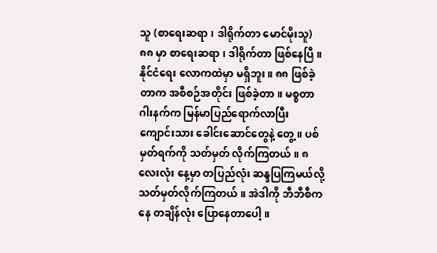သူ (စာရေးဆရာ၊ ဒါရိုက်တာ မောင်မိုးသူ)
၈၈ မှာ စာရေးဆရာ၊ ဒါရိုက်တာ ဖြစ်နေပြီ။ နိုင်ငံရေး လောကထဲမှာ မရှိဘူး။ ၈၈ ဖြစ်ခဲ့တာက အစီစဉ်အတိုင်း ဖြစ်ခဲ့တာ။ မစ္စတာ ဂါးနက်က မြန်မာပြည်ရောက်လာပြီး ကျောင်းသား ခေါင်းဆောင်တွေနဲ့ တွေ့။ ပစ်မှတ်ရက်ကို သတ်မှတ် လိုက်ကြတယ်။ ၈ လေးလုံး နေ့မှာ တပြည်လုံး ဆန္ဒပြကြမယ်လို့ သတ်မှတ်လိုက်ကြတယ်။ အဲဒါကို ဘီဘီစီကနေ တချိန်လုံး ပြောနေတာပေါ့။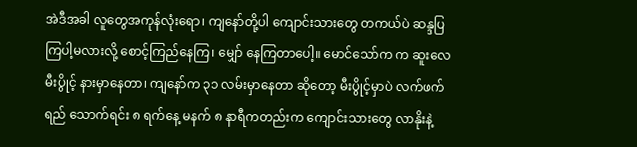အဲဒီအခါ လူတွေအကုန်လုံးရော၊ ကျနော်တို့ပါ ကျောင်းသားတွေ တကယ်ပဲ ဆန္ဒပြကြပါ့မလားလို့ စောင့်ကြည်နေကြ၊ မျှော် နေကြတာပေါ့။ မောင်သော်က က ဆူးလေမီးပွိုင့် နားမှာနေတာ၊ ကျနော်က ၃၁ လမ်းမှာနေတာ ဆိုတော့ မီးပွိုင့်မှာပဲ လက်ဖက်ရည် သောက်ရင်း ၈ ရက်နေ့ မနက် ၈ နာရီကတည်းက ကျောင်းသားတွေ လာနိုးနဲ့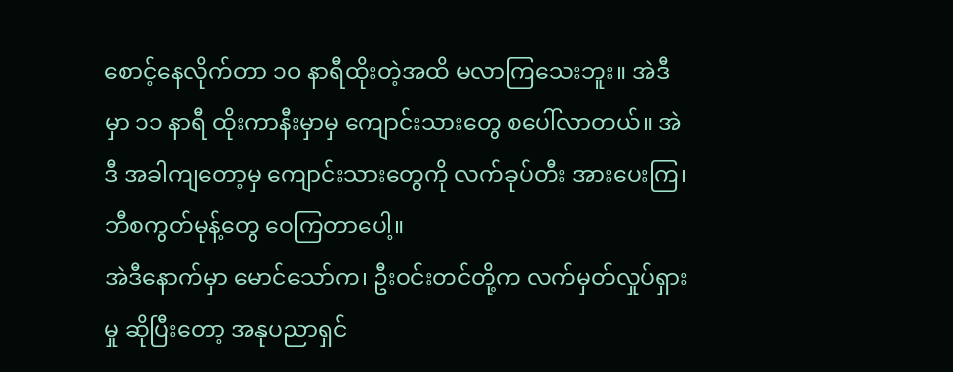စောင့်နေလိုက်တာ ၁၀ နာရီထိုးတဲ့အထိ မလာကြသေးဘူး။ အဲဒီမှာ ၁၁ နာရီ ထိုးကာနီးမှာမှ ကျောင်းသားတွေ စပေါ်လာတယ်။ အဲဒီ အခါကျတော့မှ ကျောင်းသားတွေကို လက်ခုပ်တီး အားပေးကြ၊ ဘီစကွတ်မုန့်တွေ ဝေကြတာပေါ့။
အဲဒီနောက်မှာ မောင်သော်က၊ ဦးဝင်းတင်တို့က လက်မှတ်လှုပ်ရှားမှု ဆိုပြီးတော့ အနုပညာရှင်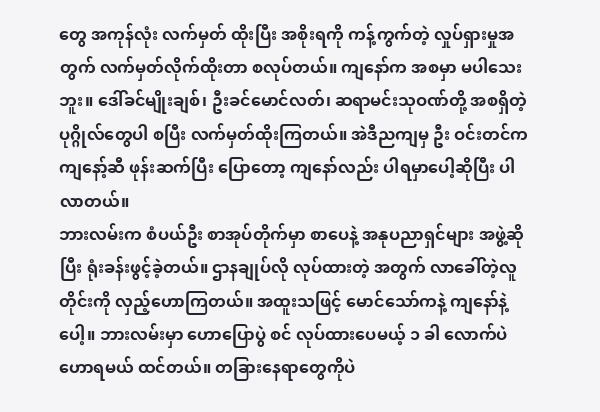တွေ အကုန်လုံး လက်မှတ် ထိုးပြီး အစိုးရကို ကန့်ကွက်တဲ့ လှုပ်ရှားမှုအတွက် လက်မှတ်လိုက်ထိုးတာ စလုပ်တယ်။ ကျနော်က အစမှာ မပါသေးဘူး။ ဒေါ်ခင်မျိုးချစ်၊ ဦးခင်မောင်လတ်၊ ဆရာမင်းသုဝဏ်တို့ အစရှိတဲ့ ပုဂ္ဂိုလ်တွေပါ စပြီး လက်မှတ်ထိုးကြတယ်။ အဲဒီညကျမှ ဦး ဝင်းတင်က ကျနော့်ဆီ ဖုန်းဆက်ပြီး ပြောတော့ ကျနော်လည်း ပါရမှာပေါ့ဆိုပြီး ပါလာတယ်။
ဘားလမ်းက စံပယ်ဦး စာအုပ်တိုက်မှာ စာပေနဲ့ အနုပညာရှင်များ အဖွဲ့ဆိုပြီး ရုံးခန်းဖွင့်ခဲ့တယ်။ ဌာနချုပ်လို လုပ်ထားတဲ့ အတွက် လာခေါ်တဲ့လူတိုင်းကို လှည့်ဟောကြတယ်။ အထူးသဖြင့် မောင်သော်ကနဲ့ ကျနော်နဲ့ပေါ့။ ဘားလမ်းမှာ ဟောပြောပွဲ စင် လုပ်ထားပေမယ့် ၁ ခါ လောက်ပဲ ဟောရမယ် ထင်တယ်။ တခြားနေရာတွေကိုပဲ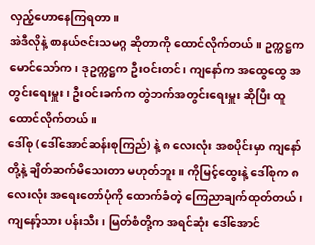လှည့်ဟောနေကြရတာ။
အဲဒီလိုနဲ့ စာနယ်ဇင်းသမဂ္ဂ ဆိုတာကို ထောင်လိုက်တယ်။ ဥက္ကဋ္ဌက မောင်သော်က၊ ဒုဥက္ကဋ္ဌက ဦးဝင်းတင်၊ ကျနော်က အထွေထွေ အတွင်းရေးမှူး၊ ဦးဝင်းခက်က တွဲဘက်အတွင်းရေးမှူး ဆိုပြီး ထူထောင်လိုက်တယ်။
ဒေါ်စု (ဒေါ်အောင်ဆန်းစုကြည်) နဲ့ ၈ လေးလုံး အစပိုင်းမှာ ကျနော်တို့နဲ့ ချိတ်ဆက်မိသေးတာ မဟုတ်ဘူး။ ကိုမြင့်ထွေးနဲ့ ဒေါ်စုက ၈ လေးလုံး အရေးတော်ပုံကို ထောက်ခံတဲ့ ကြေညာချက်ထုတ်တယ်၊ ကျနော့်သား ပန်းသီး၊ မြတ်စံတို့က အရင်ဆုံး ဒေါ်အောင်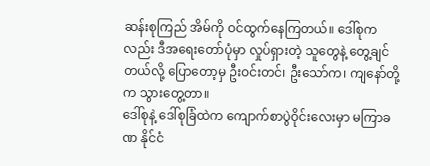ဆန်းစုကြည် အိမ်ကို ဝင်ထွက်နေကြတယ်။ ဒေါ်စုကလည်း ဒီအရေးတော်ပုံမှာ လှုပ်ရှားတဲ့ သူတွေနဲ့ တွေ့ချင်တယ်လို့ ပြောတော့မှ ဦးဝင်းတင်၊ ဦးသော်က၊ ကျနော်တို့က သွားတွေ့တာ။
ဒေါ်စုနဲ့ ဒေါ်စုခြံထဲက ကျောက်စာပွဲဝိုင်းလေးမှာ မကြာခဏ နိုင်ငံ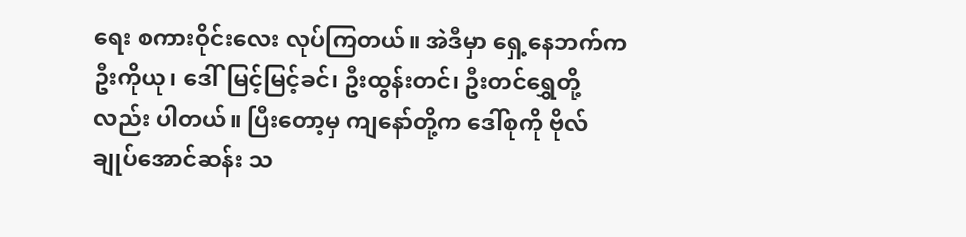ရေး စကားဝိုင်းလေး လုပ်ကြတယ်။ အဲဒီမှာ ရှေ့နေဘက်က ဦးကိုယု၊ ဒေါ်မြင့်မြင့်ခင်၊ ဦးထွန်းတင်၊ ဦးတင်ရွှေတို့လည်း ပါတယ်။ ပြီးတော့မှ ကျနော်တို့က ဒေါ်စုကို ဗိုလ်ချုပ်အောင်ဆန်း သ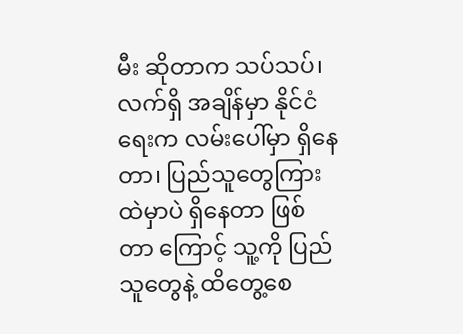မီး ဆိုတာက သပ်သပ်၊ လက်ရှိ အချိန်မှာ နိုင်ငံရေးက လမ်းပေါ်မှာ ရှိနေတာ၊ ပြည်သူတွေကြားထဲမှာပဲ ရှိနေတာ ဖြစ်တာ ကြောင့် သူ့ကို ပြည်သူတွေနဲ့ ထိတွေ့စေ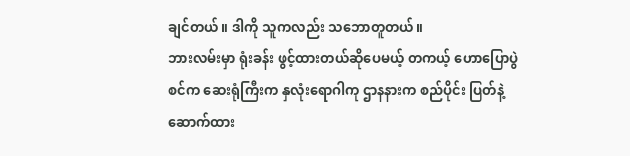ချင်တယ်။ ဒါကို သူကလည်း သဘောတူတယ်။
ဘားလမ်းမှာ ရုံးခန်း ဖွင့်ထားတယ်ဆိုပေမယ့် တကယ့် ဟောပြောပွဲစင်က ဆေးရုံကြီးက နှလုံးရောဂါကု ဌာနနားက စည်ပိုင်း ပြတ်နဲ့ ဆောက်ထား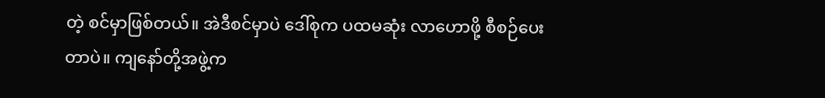တဲ့ စင်မှာဖြစ်တယ်။ အဲဒီစင်မှာပဲ ဒေါ်စုက ပထမဆုံး လာဟောဖို့ စီစဉ်ပေးတာပဲ။ ကျနော်တို့အဖွဲ့က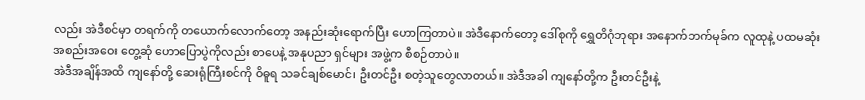လည်း အဲဒီစင်မှာ တရက်ကို တယောက်လောက်တော့ အနည်းဆုံးရောက်ပြီး ဟောကြတာပဲ။ အဲဒီနောက်တော့ ဒေါ်စုကို ရွှေတိဂုံဘုရား အနောက်ဘက်မုခ်က လူထုနဲ့ ပထမဆုံး အစည်းအဝေး တွေ့ဆုံ ဟောပြောပွဲကိုလည်း စာပေနဲ့ အနုပညာ ရှင်များ အဖွဲ့က စီစဉ်တာပဲ။
အဲဒီအချိန်အထိ ကျနော်တို့ ဆေးရုံကြီးစင်ကို ဝိဓူရ သခင်ချစ်မောင်၊ ဦးတင်ဦး စတဲ့သူတွေလာတယ်။ အဲဒီအခါ ကျနော်တို့က ဦးတင်ဦးနဲ့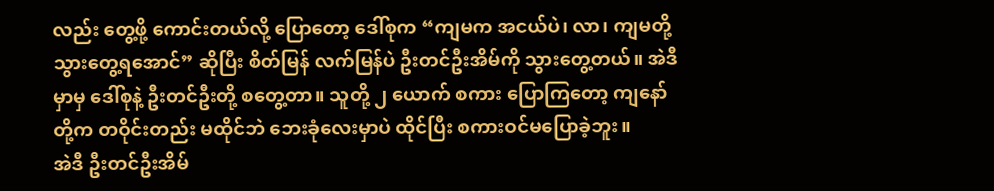လည်း တွေ့ဖို့ ကောင်းတယ်လို့ ပြောတော့ ဒေါ်စုက “ကျမက အငယ်ပဲ၊ လာ၊ ကျမတို့ သွားတွေ့ရအောင်” ဆိုပြီး စိတ်မြန် လက်မြန်ပဲ ဦးတင်ဦးအိမ်ကို သွားတွေ့တယ်။ အဲဒီမှာမှ ဒေါ်စုနဲ့ ဦးတင်ဦးတို့ စတွေ့တာ။ သူတို့ ၂ ယောက် စကား ပြောကြတော့ ကျနော်တို့က တဝိုင်းတည်း မထိုင်ဘဲ ဘေးခုံလေးမှာပဲ ထိုင်ပြီး စကားဝင်မပြောခဲ့ဘူး။
အဲဒီ ဦးတင်ဦးအိမ်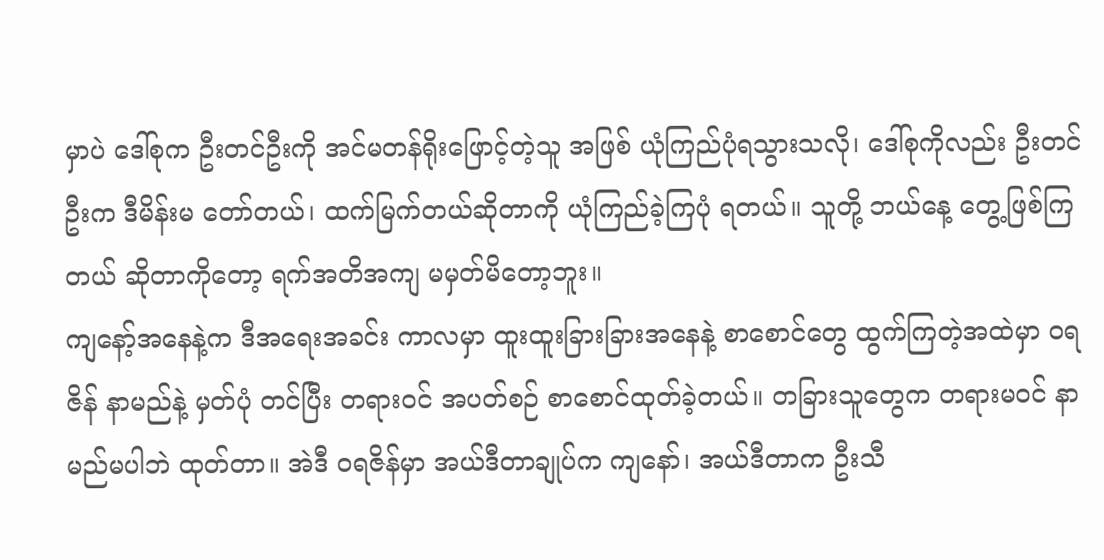မှာပဲ ဒေါ်စုက ဦးတင်ဦးကို အင်မတန်ရိုးဖြောင့်တဲ့သူ အဖြစ် ယုံကြည်ပုံရသွားသလို၊ ဒေါ်စုကိုလည်း ဦးတင်ဦးက ဒီမိန်းမ တော်တယ်၊ ထက်မြက်တယ်ဆိုတာကို ယုံကြည်ခဲ့ကြပုံ ရတယ်။ သူတို့ ဘယ်နေ့ တွေ့ဖြစ်ကြတယ် ဆိုတာကိုတော့ ရက်အတိအကျ မမှတ်မိတော့ဘူး။
ကျနော့်အနေနဲ့က ဒီအရေးအခင်း ကာလမှာ ထူးထူးခြားခြားအနေနဲ့ စာစောင်တွေ ထွက်ကြတဲ့အထဲမှာ ဝရဇိန် နာမည်နဲ့ မှတ်ပုံ တင်ပြီး တရားဝင် အပတ်စဉ် စာစောင်ထုတ်ခဲ့တယ်။ တခြားသူတွေက တရားမဝင် နာမည်မပါဘဲ ထုတ်တာ။ အဲဒီ ဝရဇိန်မှာ အယ်ဒီတာချုပ်က ကျနော်၊ အယ်ဒီတာက ဦးသီ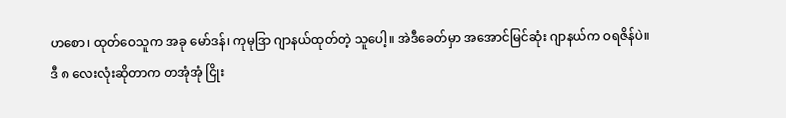ဟစော၊ ထုတ်ဝေသူက အခု မော်ဒန်၊ ကုမုဒြာ ဂျာနယ်ထုတ်တဲ့ သူပေါ့။ အဲဒီခေတ်မှာ အအောင်မြင်ဆုံး ဂျာနယ်က ဝရဇိန်ပဲ။
ဒီ ၈ လေးလုံးဆိုတာက တအုံအုံ ငြိုး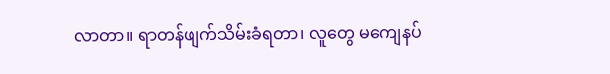လာတာ။ ရာတန်ဖျက်သိမ်းခံရတာ၊ လူတွေ မကျေနပ်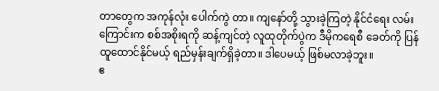တာတွေက အကုန်လုံး ပေါက်ကွဲ တာ။ ကျနော်တို့ သွားခဲ့ကြတဲ့ နိုင်ငံရေး လမ်းကြောင်းက စစ်အစိုးရကို ဆန့်ကျင်တဲ့ လူထုတိုက်ပွဲက ဒီမိုကရေစီ ခေတ်ကို ပြန် ထူထောင်နိုင်မယ့် ရည်မှန်းချက်ရှိခဲ့တာ။ ဒါပေမယ့် ဖြစ်မလာခဲ့ဘူး။
ဧ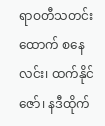ရာဝတီသတင်းထောက် စနေလင်း၊ ထက်နိုင်ဇော်၊ နဒီထိုက်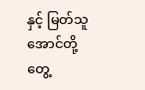နှင့် မြတ်သူအောင်တို့ တွေ့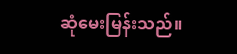ဆုံမေးမြန်းသည်။